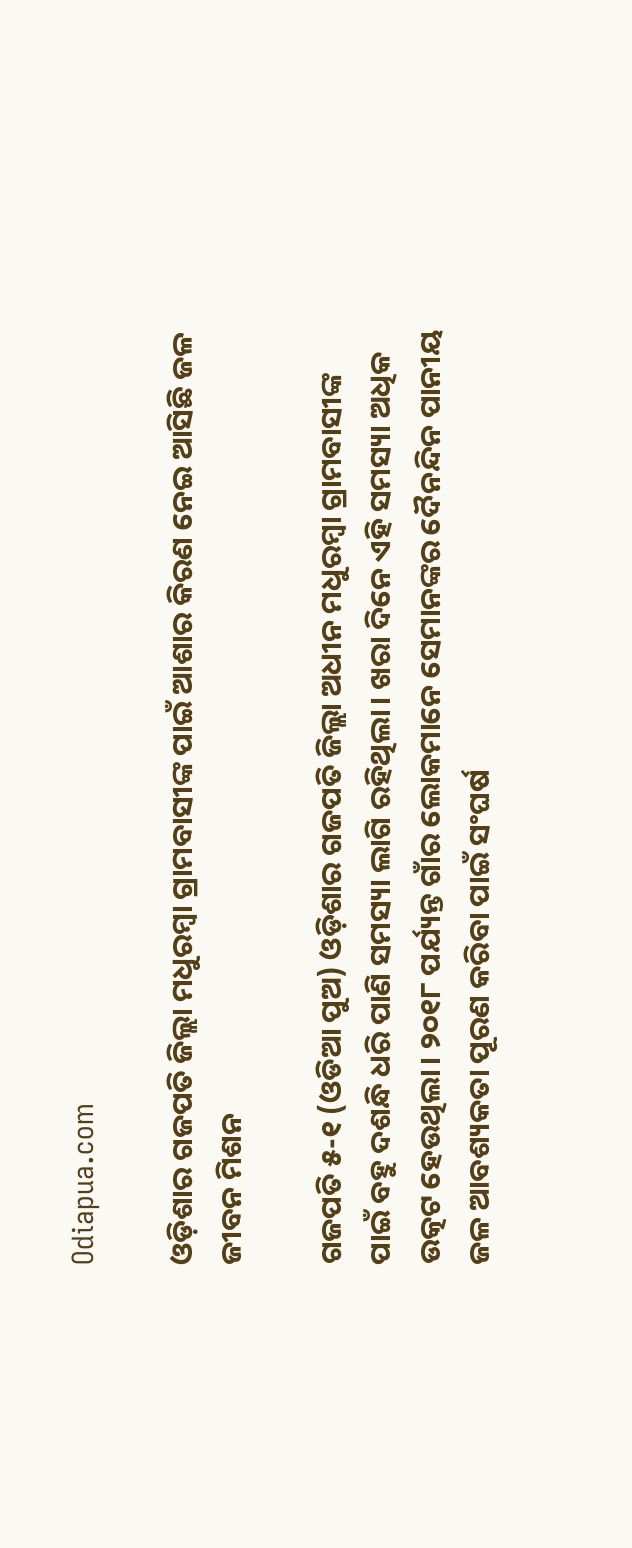Odiapua.com

ଓଡ଼ିଶାର ଗଜପତି ଜିଲ୍ଲା ମଧୁରମ୍ବା ଗ୍ରାମବାସୀଙ୍କ ପାଇଁ ଆଶାର କିରଣ ନେଇ ଆସିଛି ଜଳ ଜୀବନ ମିଶନ

ଗଜପତି ୫-୧ (ଓଡିଆ ପୁଅ) ଓଡ଼ିଶାର ଗଜପତି ଜିଲ୍ଲା ଅଧୀନ ମଧୁରମ୍ବା ଗ୍ରାମବାସୀଙ୍କ ପାଇଁ ବହୁ ଦଶନ୍ଧି ଧରି ପାଣି ସମସ୍ୟା ଲାଗି ରହିଥିଲା। ଖରା ଦିନେ ଏହି ସମସ୍ୟା ଅଧିକ ଉତ୍କଟ ହେଉଥିଲା। ୨୦୧୮ ପର୍ଯ୍ୟନ୍ତ ଗାଁର ଲୋକମାନେ ସେମାନଙ୍କର ଦୈନନ୍ଦିନ ପାନୀୟ ଜଳ ଆବଶ୍ୟକତା ପୂରଣ କରିବା ପାଇଁ ସଂଘର୍ଷ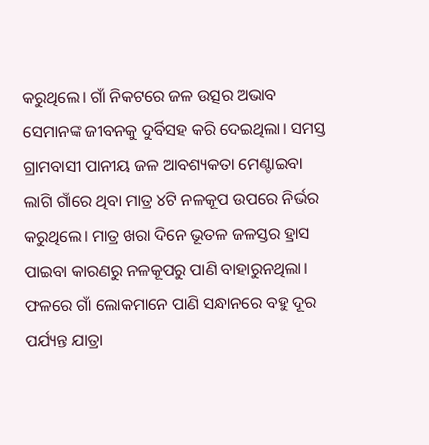କରୁଥିଲେ। ଗାଁ ନିକଟରେ ଜଳ ଉତ୍ସର ଅଭାବ ସେମାନଙ୍କ ଜୀବନକୁ ଦୁର୍ବିସହ କରି ଦେଇଥିଲା। ସମସ୍ତ ଗ୍ରାମବାସୀ ପାନୀୟ ଜଳ ଆବଶ୍ୟକତା ମେଣ୍ଟାଇବା ଲାଗି ଗାଁରେ ଥିବା ମାତ୍ର ୪ଟି ନଳକୂପ ଉପରେ ନିର୍ଭର କରୁଥିଲେ। ମାତ୍ର ଖରା ଦିନେ ଭୂତଳ ଜଳସ୍ତର ହ୍ରାସ ପାଇବା କାରଣରୁ ନଳକୂପରୁ ପାଣି ବାହାରୁନଥିଲା। ଫଳରେ ଗାଁ ଲୋକମାନେ ପାଣି ସନ୍ଧାନରେ ବହୁ ଦୂର ପର୍ଯ୍ୟନ୍ତ ଯାତ୍ରା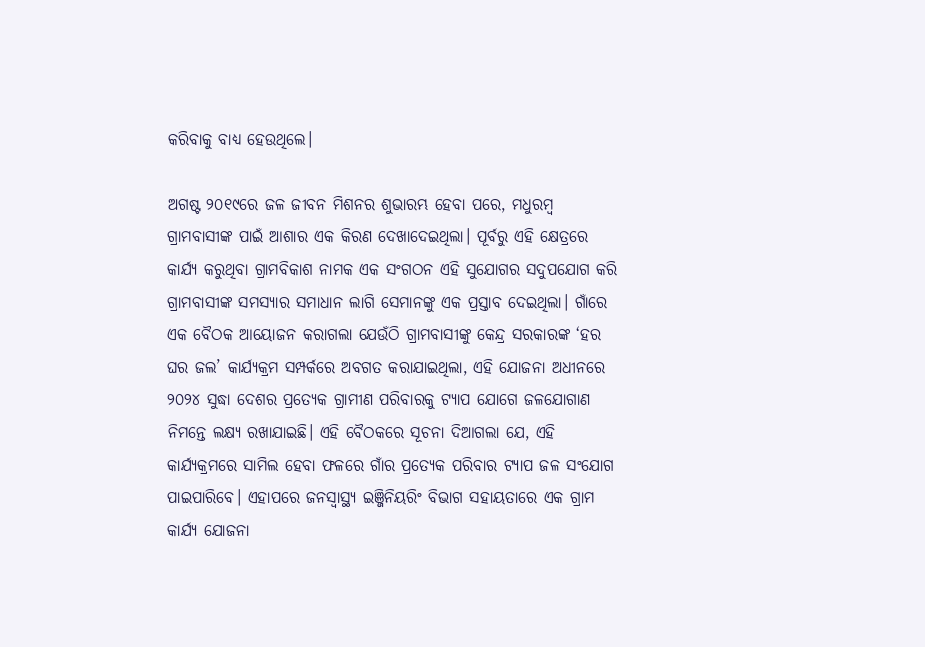କରିବାକୁ ବାଧ୍ୟ ହେଉଥିଲେ।

ଅଗଷ୍ଟ ୨୦୧୯ରେ ଜଳ ଜୀବନ ମିଶନର ଶୁଭାରମ୍ଭ ହେବା ପରେ, ମଧୁରମ୍ବ ଗ୍ରାମବାସୀଙ୍କ ପାଇଁ ଆଶାର ଏକ କିରଣ ଦେଖାଦେଇଥିଲା। ପୂର୍ବରୁ ଏହି କ୍ଷେତ୍ରରେ କାର୍ଯ୍ୟ କରୁଥିବା ଗ୍ରାମବିକାଶ ନାମକ ଏକ ସଂଗଠନ ଏହି ସୁଯୋଗର ସଦୁପଯୋଗ କରି ଗ୍ରାମବାସୀଙ୍କ ସମସ୍ୟାର ସମାଧାନ ଲାଗି ସେମାନଙ୍କୁ ଏକ ପ୍ରସ୍ତାବ ଦେଇଥିଲା। ଗାଁରେ ଏକ ବୈଠକ ଆୟୋଜନ କରାଗଲା ଯେଉଁଠି ଗ୍ରାମବାସୀଙ୍କୁ କେନ୍ଦ୍ର ସରକାରଙ୍କ ‘ହର ଘର ଜଲ’ କାର୍ଯ୍ୟକ୍ରମ ସମ୍ପର୍କରେ ଅବଗତ କରାଯାଇଥିଲା, ଏହି ଯୋଜନା ଅଧୀନରେ ୨୦୨୪ ସୁଦ୍ଧା ଦେଶର ପ୍ରତ୍ୟେକ ଗ୍ରାମୀଣ ପରିବାରକୁ ଟ୍ୟାପ ଯୋଗେ ଜଳଯୋଗାଣ ନିମନ୍ତେ ଲକ୍ଷ୍ୟ ରଖାଯାଇଛି। ଏହି ବୈଠକରେ ସୂଚନା ଦିଆଗଲା ଯେ, ଏହି କାର୍ଯ୍ୟକ୍ରମରେ ସାମିଲ ହେବା ଫଳରେ ଗାଁର ପ୍ରତ୍ୟେକ ପରିବାର ଟ୍ୟାପ ଜଳ ସଂଯୋଗ ପାଇପାରିବେ। ଏହାପରେ ଜନସ୍ବାସ୍ଥ୍ୟ ଇଞ୍ଜିନିୟରିଂ ବିଭାଗ ସହାୟତାରେ ଏକ ଗ୍ରାମ କାର୍ଯ୍ୟ ଯୋଜନା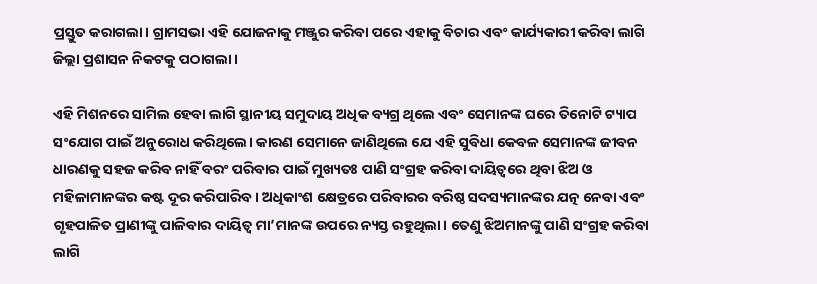ପ୍ରସ୍ତୁତ କରାଗଲା। ଗ୍ରାମସଭା ଏହି ଯୋଜନାକୁ ମଞ୍ଜୁର କରିବା ପରେ ଏହାକୁ ବିଚାର ଏବଂ କାର୍ଯ୍ୟକାରୀ କରିବା ଲାଗି ଜିଲ୍ଲା ପ୍ରଶାସନ ନିକଟକୁ ପଠାଗଲା।

ଏହି ମିଶନରେ ସାମିଲ ହେବା ଲାଗି ସ୍ଥାନୀୟ ସମୁଦାୟ ଅଧିକ ବ୍ୟଗ୍ର ଥିଲେ ଏବଂ ସେମାନଙ୍କ ଘରେ ତିନୋଟି ଟ୍ୟାପ ସଂଯୋଗ ପାଇଁ ଅନୁରୋଧ କରିଥିଲେ। କାରଣ ସେମାନେ ଜାଣିଥିଲେ ଯେ ଏହି ସୁବିଧା କେବଳ ସେମାନଙ୍କ ଜୀବନ ଧାରଣକୁ ସହଜ କରିବ ନାହିଁ ବରଂ ପରିବାର ପାଇଁ ମୁଖ୍ୟତଃ ପାଣି ସଂଗ୍ରହ କରିବା ଦାୟିତ୍ବରେ ଥିବା ଝିଅ ଓ ମହିଳାମାନଙ୍କର କଷ୍ଟ ଦୂର କରିପାରିବ। ଅଧିକାଂଶ କ୍ଷେତ୍ରରେ ପରିବାରର ବରିଷ୍ଠ ସଦସ୍ୟମାନଙ୍କର ଯତ୍ନ ନେବା ଏବଂ ଗୃହପାଳିତ ପ୍ରାଣୀଙ୍କୁ ପାଳିବାର ଦାୟିତ୍ବ ମା’ମାନଙ୍କ ଉପରେ ନ୍ୟସ୍ତ ରହୁଥିଲା। ତେଣୁ ଝିଅମାନଙ୍କୁ ପାଣି ସଂଗ୍ରହ କରିବା ଲାଗି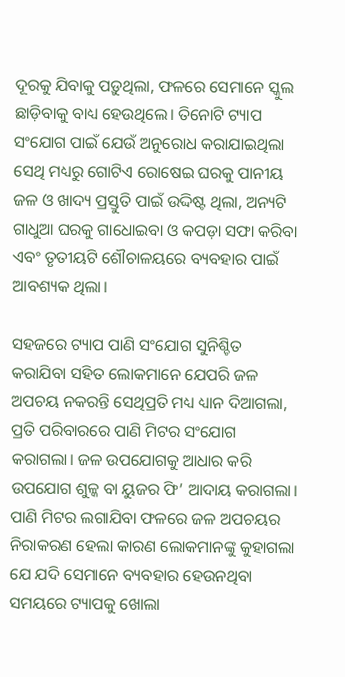ଦୂରକୁ ଯିବାକୁ ପଡ଼ୁଥିଲା, ଫଳରେ ସେମାନେ ସ୍କୁଲ ଛାଡ଼ିବାକୁ ବାଧ୍ୟ ହେଉଥିଲେ। ତିନୋଟି ଟ୍ୟାପ ସଂଯୋଗ ପାଇଁ ଯେଉଁ ଅନୁରୋଧ କରାଯାଇଥିଲା ସେଥି ମଧ୍ୟରୁ ଗୋଟିଏ ରୋଷେଇ ଘରକୁ ପାନୀୟ ଜଳ ଓ ଖାଦ୍ୟ ପ୍ରସ୍ତୁତି ପାଇଁ ଉଦ୍ଦିଷ୍ଟ ଥିଲା, ଅନ୍ୟଟି ଗାଧୁଆ ଘରକୁ ଗାଧୋଇବା ଓ କପଡ଼ା ସଫା କରିବା ଏବଂ ତୃତୀୟଟି ଶୌଚାଳୟରେ ବ୍ୟବହାର ପାଇଁ ଆବଶ୍ୟକ ଥିଲା।

ସହଜରେ ଟ୍ୟାପ ପାଣି ସଂଯୋଗ ସୁନିଶ୍ଚିତ କରାଯିବା ସହିତ ଲୋକମାନେ ଯେପରି ଜଳ ଅପଚୟ ନକରନ୍ତି ସେଥିପ୍ରତି ମଧ୍ୟ ଧ୍ୟାନ ଦିଆଗଲା, ପ୍ରତି ପରିବାରରେ ପାଣି ମିଟର ସଂଯୋଗ କରାଗଲା। ଜଳ ଉପଯୋଗକୁ ଆଧାର କରି ଉପଯୋଗ ଶୁଳ୍କ ବା ୟୁଜର ଫି’ ଆଦାୟ କରାଗଲା। ପାଣି ମିଟର ଲଗାଯିବା ଫଳରେ ଜଳ ଅପଚୟର ନିରାକରଣ ହେଲା କାରଣ ଲୋକମାନଙ୍କୁ କୁହାଗଲା ଯେ ଯଦି ସେମାନେ ବ୍ୟବହାର ହେଉନଥିବା ସମୟରେ ଟ୍ୟାପକୁ ଖୋଲା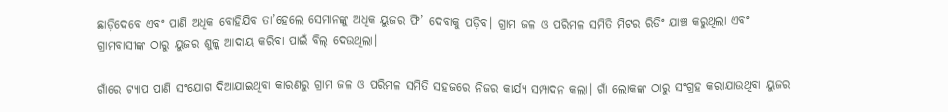ଛାଡ଼ିଦେବେ ଏବଂ ପାଣି ଅଧିକ ବୋହିଯିବ ତା’ହେଲେ ସେମାନଙ୍କୁ ଅଧିକ ୟୁଜର ଫି’ ଦେବାକୁ ପଡ଼ିବ। ଗ୍ରାମ ଜଳ ଓ ପରିମଳ ସମିତି ମିଟର ରିଡିଂ ଯାଞ୍ଚ କରୁଥିଲା ଏବଂ ଗ୍ରାମବାସୀଙ୍କ ଠାରୁ ୟୁଜର ଶୁଳ୍କ ଆଦାୟ କରିବା ପାଇଁ ବିଲ୍ ଦେଉଥିଲା।

ଗାଁରେ ଟ୍ୟାପ ପାଣି ସଂଯୋଗ ଦିଆଯାଇଥିବା କାରଣରୁ ଗ୍ରାମ ଜଳ ଓ ପରିମଳ ସମିତି ସହଜରେ ନିଜର କାର୍ଯ୍ୟ ସମ୍ପାଦନ କଲା। ଗାଁ ଲୋକଙ୍କ ଠାରୁ ସଂଗ୍ରହ କରାଯାଉଥିବା ୟୁଜର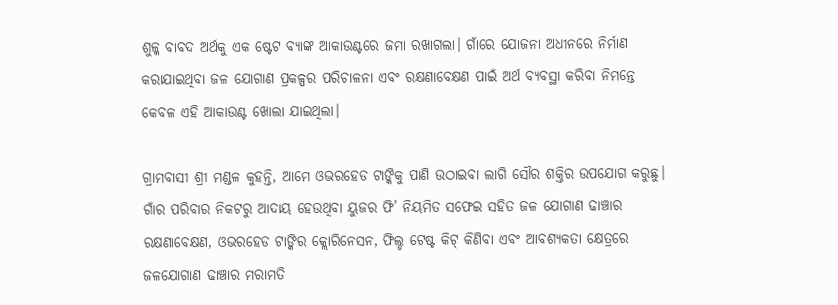ଶୁଳ୍କ ବାବଦ ଅର୍ଥକୁ ଏକ ଷ୍ଟେଟ ବ୍ୟାଙ୍କ ଆକାଉଣ୍ଟରେ ଜମା ରଖାଗଲା। ଗାଁରେ ଯୋଜନା ଅଧୀନରେ ନିର୍ମାଣ କରାଯାଇଥିବା ଜଳ ଯୋଗାଣ ପ୍ରକଳ୍ପର ପରିଚାଳନା ଏବଂ ରକ୍ଷଣାବେକ୍ଷଣ ପାଇଁ ଅର୍ଥ ବ୍ୟବସ୍ଥା କରିବା ନିମନ୍ତେ କେବଳ ଏହି ଆକାଉଣ୍ଟ ଖୋଲା ଯାଇଥିଲା।

ଗ୍ରାମବାସୀ ଶ୍ରୀ ମଣ୍ଡଳ କୁହନ୍ତି, ଆମେ ଓଭରହେଡ ଟାଙ୍କିକୁ ପାଣି ଉଠାଇବା ଲାଗି ସୌର ଶକ୍ତିର ଉପଯୋଗ କରୁଛୁ। ଗାଁର ପରିବାର ନିକଟରୁ ଆଦାୟ ହେଉଥିବା ୟୁଜର ଫି’ ନିୟମିତ ସଫେଇ ସହିତ ଜଳ ଯୋଗାଣ ଢାଞ୍ଚାର ରକ୍ଷଣାବେକ୍ଷଣ, ଓଭରହେଡ ଟାଙ୍କିର କ୍ଲୋରିନେସନ, ଫିଲ୍ଡ ଟେଷ୍ଟ କିଟ୍ କିଣିବା ଏବଂ ଆବଶ୍ୟକତା କ୍ଷେତ୍ରରେ ଜଳଯୋଗାଣ ଢାଞ୍ଚାର ମରାମତି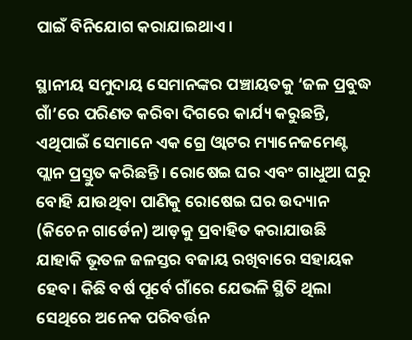ପାଇଁ ବିନିଯୋଗ କରାଯାଇଥାଏ।

ସ୍ଥାନୀୟ ସମୁଦାୟ ସେମାନଙ୍କର ପଞ୍ଚାୟତକୁ ‘ଜଳ ପ୍ରବୁଦ୍ଧ ଗାଁ’ରେ ପରିଣତ କରିବା ଦିଗରେ କାର୍ଯ୍ୟ କରୁଛନ୍ତି, ଏଥିପାଇଁ ସେମାନେ ଏକ ଗ୍ରେ ଓ୍ବାଟର ମ୍ୟାନେଜମେଣ୍ଟ ପ୍ଲାନ ପ୍ରସ୍ତୁତ କରିଛନ୍ତି। ରୋଷେଇ ଘର ଏବଂ ଗାଧୁଆ ଘରୁ ବୋହି ଯାଉଥିବା ପାଣିକୁ ରୋଷେଇ ଘର ଉଦ୍ୟାନ (କିଚେନ ଗାର୍ଡେନ) ଆଡ଼କୁ ପ୍ରବାହିତ କରାଯାଉଛି ଯାହାକି ଭୂତଳ ଜଳସ୍ତର ବଜାୟ ରଖିବାରେ ସହାୟକ ହେବ। କିଛି ବର୍ଷ ପୂର୍ବେ ଗାଁରେ ଯେଭଳି ସ୍ଥିତି ଥିଲା ସେଥିରେ ଅନେକ ପରିବର୍ତ୍ତନ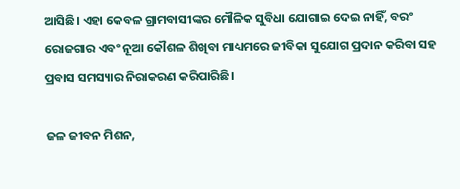ଆସିଛି। ଏହା କେବଳ ଗ୍ରାମବାସୀଙ୍କର ମୌଳିକ ସୁବିଧା ଯୋଗାଇ ଦେଇ ନାହିଁ, ବରଂ ରୋଜଗାର ଏବଂ ନୂଆ କୌଶଳ ଶିଖିବା ମାଧ୍ୟମରେ ଜୀବିକା ସୁଯୋଗ ପ୍ରଦାନ କରିବା ସହ ପ୍ରବାସ ସମସ୍ୟାର ନିରାକରଣ କରିପାରିଛି।

ଜଳ ଜୀବନ ମିଶନ,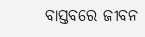ବାସ୍ତବରେ ଜୀବନ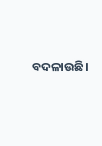ବଦଳାଉଛି।